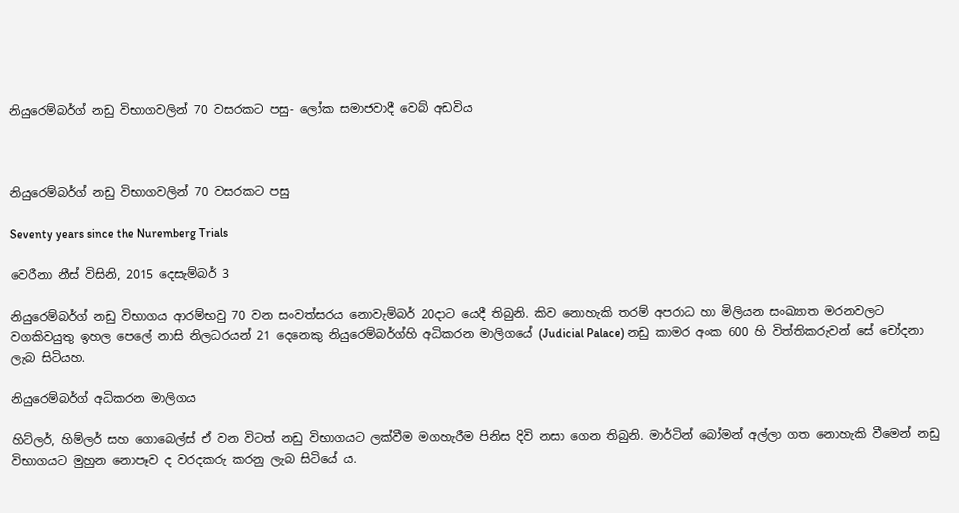නියුරෙම්බර්ග් නඩු විභාගවලින් 70 වසරකට පසු- ලෝක සමාජවාදී වෙබ් අඩවිය



නියුරෙම්බර්ග් නඩු විභාගවලින් 70 වසරකට පසු

Seventy years since the Nuremberg Trials

වෙරීනා නීස් විසිනි, 2015 දෙසැම්බර් 3

නියුරෙම්බර්ග් නඩු විභාගය ආරම්භවු 70 වන සංවත්සරය නොවැම්බර් 20දාට යෙදී තිබුනි. කිව නොහැකි තරම් අපරාධ හා මිලියන සංඛ්‍යාත මරනවලට වගකිවයුතු ඉහල පෙලේ නාසි නිලධරයන් 21 දෙනෙකු නියුරෙම්බර්ග්හි අධිකරන මාලිගයේ (Judicial Palace) නඩු කාමර අංක 600 හි විත්තිකරුවන් සේ චෝදනා ලැබ සිටියහ.

නියුරෙම්බර්ග් අධිකරන මාලිගය

හිට්ලර්, හිම්ලර් සහ ගොබෙල්ස් ඒ වන විටත් නඩු විභාගයට ලක්වීම මගහැරීම පිනිස දිවි නසා ගෙන තිබුනි. මාර්ටින් බෝමන් අල්ලා ගත නොහැකි වීමෙන් නඩු විභාගයට මුහුන නොපෑව ද වරදකරු කරනු ලැබ සිටියේ ය.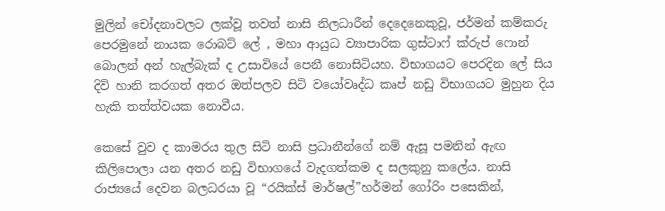මුලින් චෝදනාවලට ලක්වූ තවත් නාසි නිලධාරීන් දෙදෙනෙකුවූ, ජර්මන් කම්කරු පෙරමුනේ නායක රොබට් ලේ , මහා ආයුධ ව්‍යාපාරික ගුස්ටාෆ් ක්රුප් ෆොන් බොලන් අන් හැල්බැක් ද උසාවියේ පෙනී නොසිටියහ. විභාගයට පෙරදින ලේ සිය දිවි හානි කරගත් අතර ඔත්පලව සිටි වයෝවෘද්ධ කෘප් නඩු විභාගයට මුහුන දිය හැකි තත්ත්වයක නොවීය.

කෙසේ වුව ද කාමරය තුල සිටි නාසි ප්‍රධානීන්ගේ නම් ඇසූ පමනින් ඇඟ කිලිපොලා යන අතර නඩු විභාගයේ වැදගත්කම ද සලකුනු කලේය. නාසි රාජ්‍යයේ දෙවන බලධරයා වූ “රයික්ස් මාර්ෂල්”හර්මන් ගෝරිං පසෙකින්,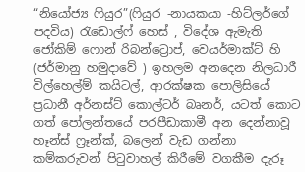“නියෝජ්‍ය ෆියුර”(ෆියුර -නායකයා -හිට්ලර්ගේ පදවිය) රැඩොල්ෆ් හෙස් , විදේශ ඇමැති ජෝකිම් ෆොන් රිබන්ට්‍රොප්, වෙයර්මාක්ට් හි (ජර්මානු හමුදාවේ ) ඉහලම අනදෙන නිලධාරී විල්‍හෙල්ම් කයිටල්, ආරක්ෂක පොලිසියේ ප්‍රධානී අර්නස්ට් කොල්ටර් බෘනර්, යටත් කොට ගත් පෝලන්තයේ පරපීඩාකාමී අන දෙන්නාවූ හෑන්ස් ෆ්‍රෑන්ක්, බ‍ලෙන් වැඩ ගන්නා කම්කරුවන් පිටුවාහල් කිරීමේ වගකීම දැරූ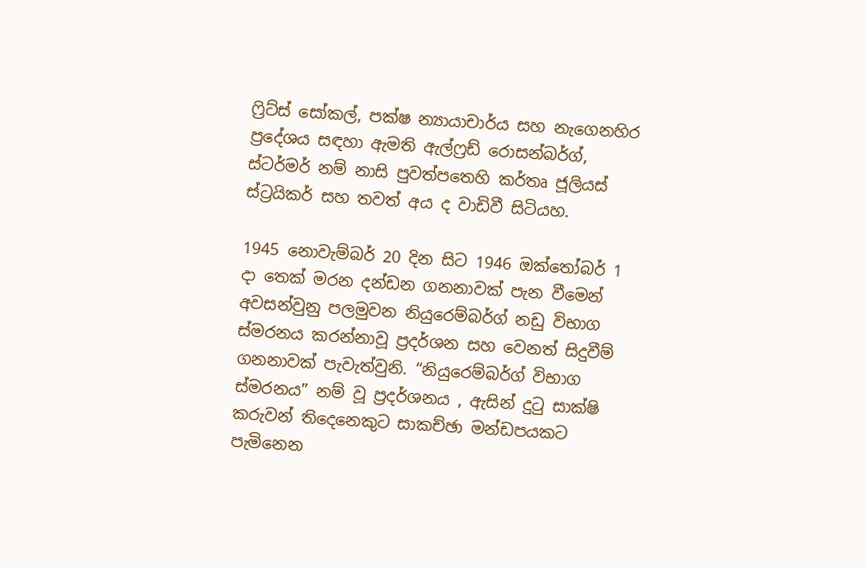ෆ්‍රිට්ස් සෝකල්, පක්ෂ න්‍යායාචාර්ය සහ නැගෙනහිර ප්‍රදේශය සඳහා ඇමති ඇල්ෆ්‍රඩ් රොසන්බර්ග්, ස්ටර්මර් නම් නාසි පුවත්පතෙහි කර්තෘ ජූලියස් ස්ට්‍රයිකර් සහ තවත් අය ද වාඩිවී සිටියහ.

1945 නොවැම්බර් 20 දින සිට 1946 ඔක්තෝබර් 1 දා තෙක් මරන දන්ඩන ගනනාවක් පැන වීමෙන් අවසන්වුනු පලමුවන නියුරෙම්බර්ග් නඩු විභාග ස්මරනය කරන්නාවූ ප්‍රදර්ශන සහ වෙනත් සිදුවීම් ගනනාවක් පැවැත්වුනි. “නියුරෙම්බර්ග් විභාග ස්මරනය” නම් වූ ප්‍රදර්ශනය , ඇසින් දුටු සාක්ෂි කරුවන් තිදෙනෙකුට සාකච්ඡා මන්ඩපයකට පැමිනෙන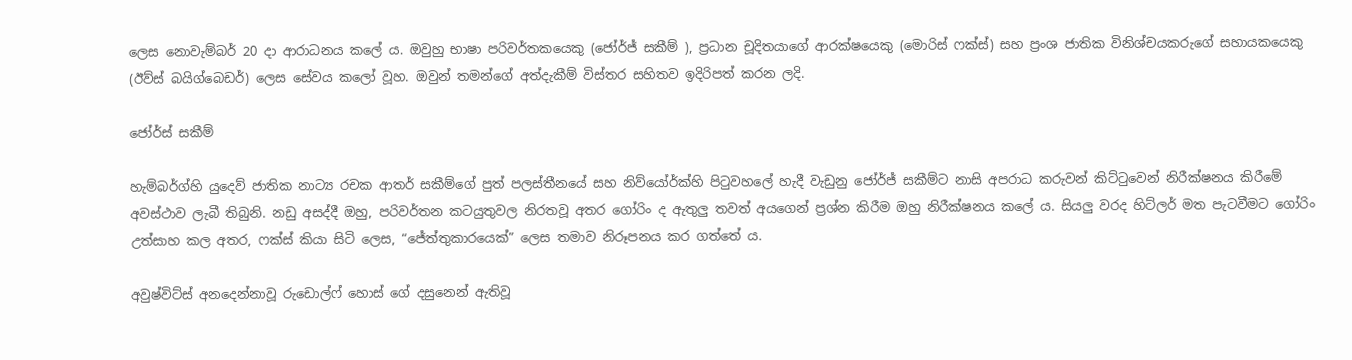ලෙස නොවැම්බර් 20 දා ආරාධනය කලේ ය. ඔවුහු භාෂා පරිවර්තකයෙකු (ජෝර්ජ් සකීම් ), ප්‍රධාන චූදිතයාගේ ආරක්ෂයෙකු (මොරිස් ෆක්ස්) සහ ප්‍රංශ ජාතික විනිශ්චයකරුගේ සහායකයෙකු (ඊව්ස් බයිග්බෙඩර්) ලෙස සේවය කලෝ වූහ. ඔවුන් තමන්ගේ අත්දැකීම් විස්තර සහිතව ඉදිරිපත් කරන ලදි.

ජෝර්ස් සකීම්

හැම්බර්ග්හි යුදෙව් ජාතික නාට්‍ය රචක ආතර් සකීම්ගේ පුත් පලස්තීනයේ සහ නිව්යෝර්ක්හි පිටුවහලේ හැදී වැඩුනු ජෝර්ජ් සකීම්ට නාසි අපරාධ කරුවන් කිට්ටුවෙන් නිරීක්ෂනය කිරීමේ අවස්ථාව ලැබී තිබුනි. නඩු අසද්දී ඔහු, පරිවර්තන කටයුතුවල නිරතවූ අතර ගෝරිං ද ඇතුලු තවත් අයගෙන් ප්‍රශ්න කිරීම ඔහු නිරීක්ෂනය කලේ ය. සියලු වරද හිට්ලර් මත පැටවීමට ගෝරිං උත්සාහ කල අතර, ෆක්ස් කියා සිටි ලෙස, “ජේත්තුකාරයෙක්” ලෙස තමාව නිරූපනය කර ගත්තේ ය.

අවුෂ්විට්ස් අනදෙන්නාවූ රුඩොල්ෆ් ‍හොස් ගේ දසුනෙන් ඇතිවූ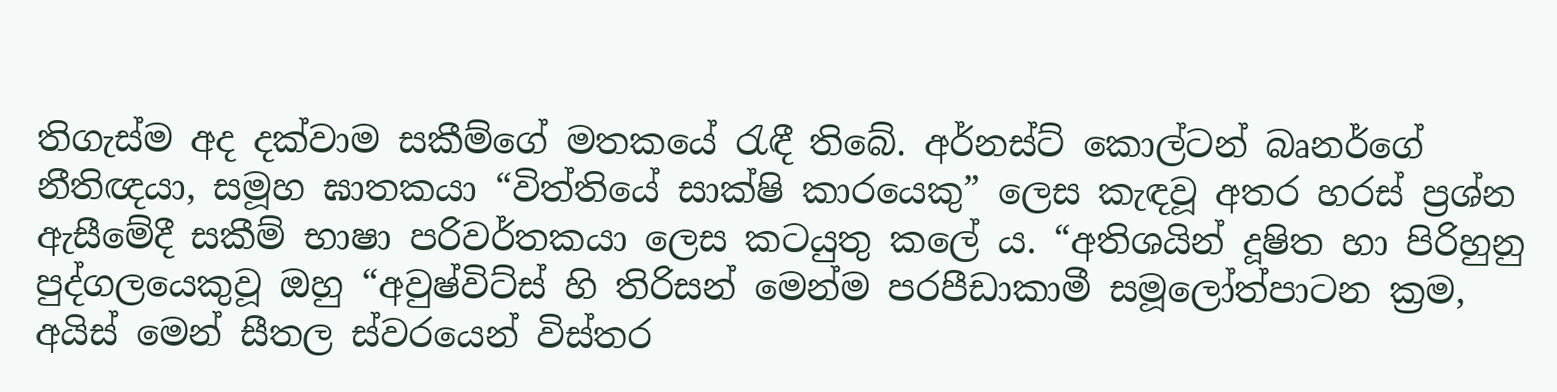තිගැස්ම අද දක්වාම සකීම්ගේ මතකයේ රැඳී තිබේ. අර්නස්ට් කොල්ටන් බෘනර්ගේ නීතිඥයා, සමූහ ඝාතකයා “විත්තියේ සාක්ෂි කාරයෙකු” ලෙස කැඳවූ අතර හරස් ප්‍රශ්න ඇසීමේදී සකීම් භාෂා පරිවර්තකයා ලෙස කටයුතු කලේ ය. “අතිශයින් දූෂිත හා පිරිහුනු පුද්ගලයෙකුවූ ඔහු “අවුෂ්විට්ස් හි තිරිසන් මෙන්ම පරපීඩාකාමී සමූලෝත්පාටන ක්‍රම, අයිස් මෙන් සීතල ස්වරයෙන් විස්තර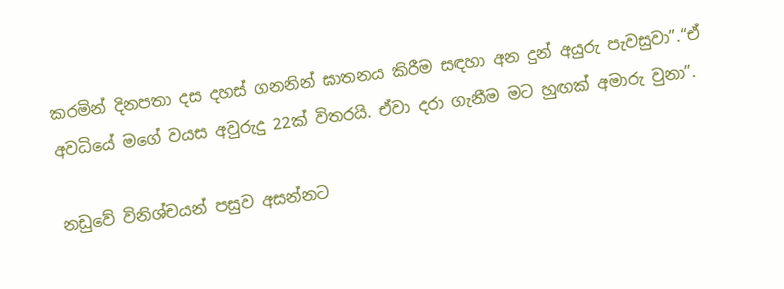කරමින් දිනපතා දස දහස් ගනනින් ඝාතනය කිරීම සඳහා අන දුන් අයුරු පැවසුවා”.“ඒ අවධියේ මගේ වයස අවුරුදු 22ක් විතරයි. ඒවා දරා ගැනීම මට හුඟක් අමාරු වුනා”.

නඩුවේ විනිශ්චයන් පසුව අසන්නට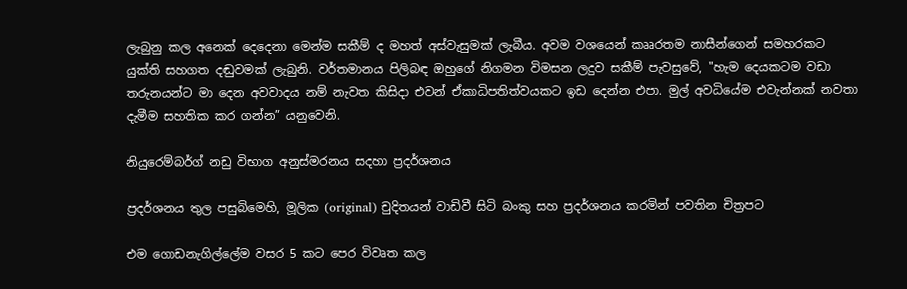ලැබුනු කල අනෙක් දෙදෙනා මෙන්ම සකීම් ද මහත් අස්වැසුමක් ලැබීය. අවම වශයෙන් කෲරතම නාසීන්ගෙන් සමහරකට යුක්ති සහගත දඬුවමක් ලැබුනි. වර්තමානය පිලිබඳ ඔහුගේ නිගමන විමසන ලදුව සකීම් පැවසුවේ, "හැම දෙයකටම වඩා තරුනයන්ට මා දෙන අවවාදය නම් නැවත කිසිදා එවන් ඒකාධිපතිත්වයකට ඉඩ දෙන්න එපා. මුල් අවධියේම එවැන්නක් නවතා දැමීම සහතික කර ගන්න” යනුවෙනි.

නියුරෙම්බර්ග් නඩු විභාග අනුස්මරනය සදහා ප්‍රදර්ශනය

ප්‍රදර්ශනය තුල පසුබිමෙහි, මූලික (original) චුදිතයන් වාඩිවී සිටි බංකු සහ ප්‍රදර්ශනය කරමින් පවතින චිත්‍රපට

එම ගොඩනැගිල්ලේම වසර 5 කට පෙර විවෘත කල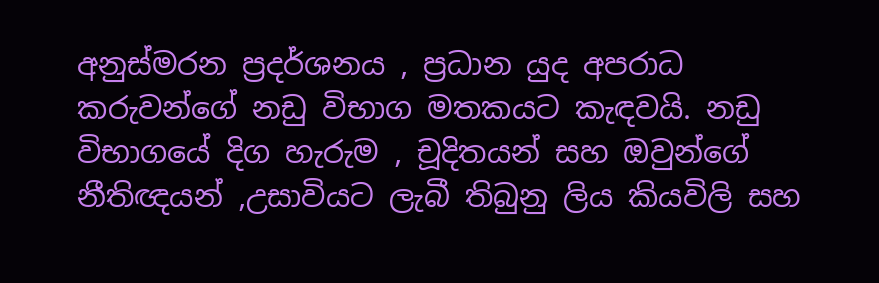අනුස්මරන ප්‍රදර්ශනය , ප්‍රධාන යුද අපරාධ කරුවන්ගේ නඩු විභාග මතකයට කැඳවයි. නඩු විභාගයේ දිග හැරුම , චූදිතයන් සහ ඔවුන්ගේ නීතිඥයන් ,උසාවියට ලැබී තිබුනු ලිය කියවිලි සහ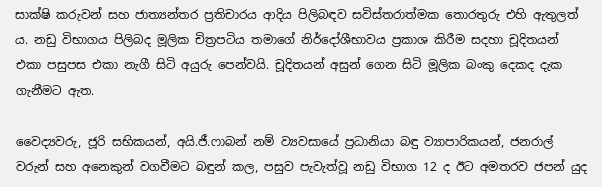සාක්ෂි කරුවන් සහ ජාත්‍යන්තර ප්‍රතිචාරය ආදිය පිලිබඳව සවිස්තරාත්මක තොරතුරු එහි ඇතුලත් ය. නඩු විභාගය පිලිබද මූලික චිත්‍රපටිය තමාගේ නිර්දෝශීභාවය ප්‍රකාශ කිරීම සදහා චූදිතයන් එකා පසුපස එකා නැගී සිටි අයුරු පෙන්වයි. චූදිතයන් අසුන් ගෙන සිටි මූලික බංකු දෙකද දැක ගැනීමට ඇත.

වෛද්‍යවරු, ජූරි සභිකයන්, අයි.ජී.ෆාබන් නම් ව්‍යවසායේ ප්‍රධානියා බඳු ව්‍යාපාරිකයන්, ජනරාල් වරුන් සහ අනෙකුන් වගවීමට බඳුන් කල, පසුව පැවැත්වූ නඩු විභාග 12 ද ඊට අමතරව ජපන් යුද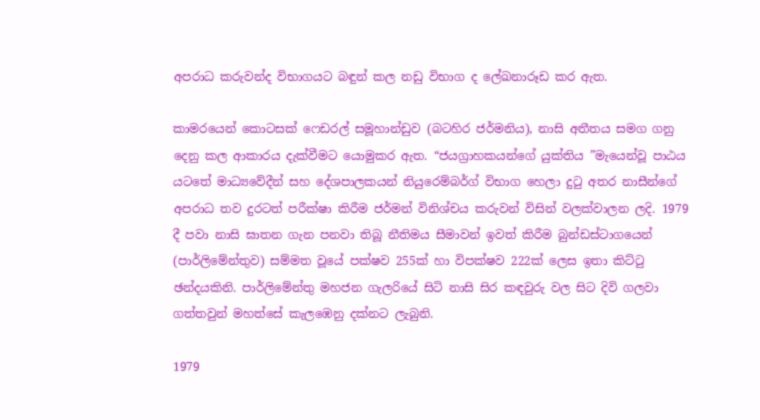අපරාධ කරුවන්ද විභාගයට බඳුන් කල නඩු විභාග ද ලේඛනාරූඩ කර ඇත.

කාමරයෙන් කොටසක් ෆෙඩරල් සමූහාන්ඩුව (බටහිර ජර්මනිය), නාසි අතීතය සමග ගනු දෙනු කල ආකාරය දැක්වීමට යොමුකර ඇත. “ජයග්‍රාහකයන්ගේ යුක්තිය ”මැයෙන්වූ පාඨය යටතේ මාධ්‍යවේදීන් සහ දේශපාලකයන් නියුරෙම්බර්ග් විභාග හෙලා දුටු අතර නාසීන්ගේ අපරාධ තව දුරටත් පරීක්ෂා කිරීම ජර්මන් විනිශ්චය කරුවන් විසින් වලක්වාලන ලදි. 1979 දී පවා නාසි ඝාතන ගැන පනවා තිබූ නීතිමය සීමාවන් ඉවත් කිරීම බුන්ඩස්ටාගයෙන් (පාර්ලිමේන්තුව) සම්මත වූයේ පක්ෂව 255ක් හා විපක්ෂව 222ක් ලෙස ඉතා කිට්ටු ඡන්දයකිනි. පාර්ලිමේන්තු මහජන ගැලරියේ සිටි නාසි සිර කඳවුරු වල සිට දිවි ගලවා ගත්තවුන් මහත්සේ කැලඹෙනු දක්නට ලැබුනි.

1979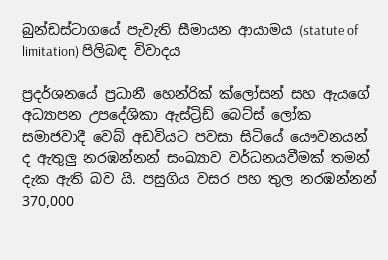බුන්ඩස්ටාගයේ පැවැති සීමායන ආයාමය (statute of limitation) පිලිබඳ විවාදය

ප්‍රදර්ශනයේ ප්‍රධානී හෙන්රික් ක්ලෝසන් සහ ඇයගේ අධ්‍යාපන උපදේශිකා ඇස්ට්‍රිඩ් බෙට්ස් ලෝක සමාජවාදී වෙබ් අඩවියට පවසා සිටියේ යෞවනයන් ද ඇතුලු නරඹන්නන් සංඛ්‍යාව වර්ධනයවීමක් තමන් දැක ඇති බව යි. පසුගිය වසර පහ තුල නරඹන්නන් 370,000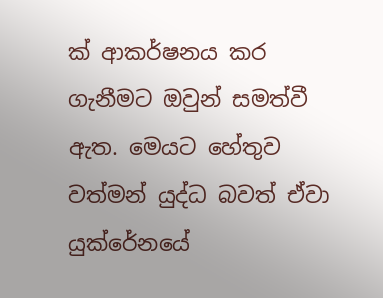ක් ආකර්ෂනය කර ගැනීමට ඔවුන් සමත්වී ඇත. මෙයට හේතුව වත්මන් යුද්ධ බවත් ඒවා යුක්රේනයේ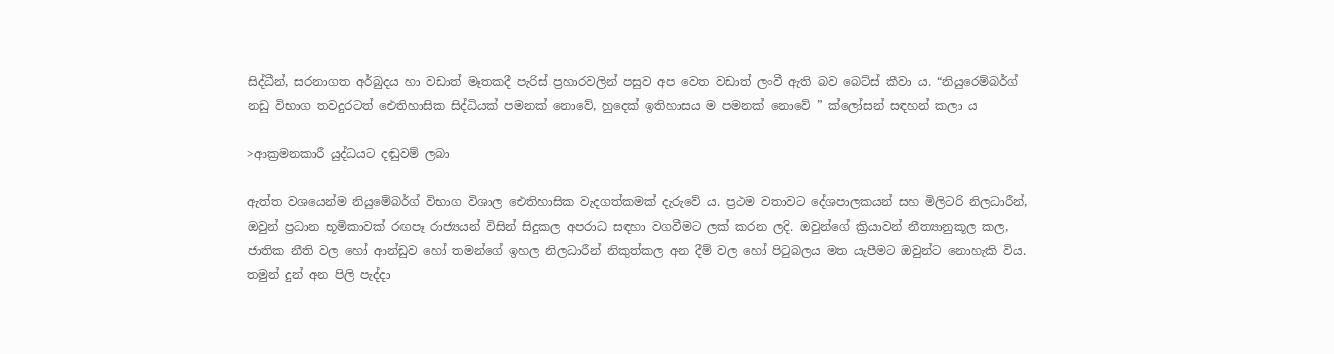සිද්ධීන්, සරනාගත අර්බුදය හා වඩාත් මෑතකදී පැරිස් ප්‍රහාරවලින් පසුව අප වෙත වඩාත් ලංවී ඇති බව බෙට්ස් කීවා ය. “නියුරෙම්බර්ග් නඩු විභාග තවදුරටත් ඓතිහාසික සිද්ධියක් පමනක් නොවේ, හුදෙක් ඉතිහාසය ම පමනක් නොවේ ” ක්ලෝසන් සඳහන් කලා ය

>ආක්‍රමනකාරී යුද්ධයට දඬුවම් ලබා

ඇත්ත වශයෙන්ම නියුමේබර්ග් විභාග විශාල ඓතිහාසික වැදගත්කමක් දැරුවේ ය. ප්‍රථම වතාවට දේශපාලකයන් සහ මිලිටරි නිලධාරීන්, ඔවුන් ප්‍රධාන භූමිකාවක් රඟපෑ රාජ්‍යයන් විසින් සිදුකල අපරාධ සඳහා වගවීමට ලක් කරන ලදි. ඔවුන්ගේ ක්‍රියාවන් නීත්‍යානුකූල කල, ජාතික නීති වල හෝ ආන්ඩුව හෝ තමන්ගේ ඉහල නිලධාරීන් නිකුත්කල අන දීම් වල හෝ පිටුබලය ‍මත යැපීමට ඔවුන්ට නොහැකි විය. තමුන් දුන් අන පිලි පැද්දා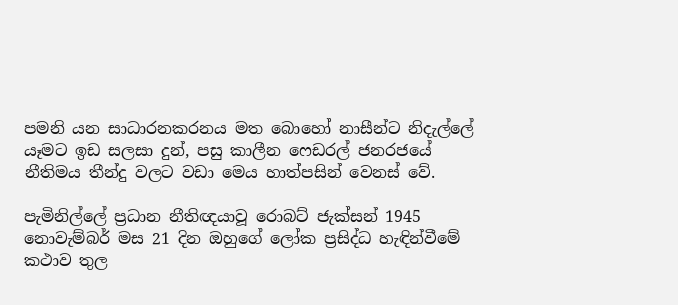පමනි යන සාධාරනකරනය මත බොහෝ නාසීන්ට නිදැල්ලේ යෑමට ඉඩ සලසා දුන්, පසු කාලීන ෆෙඩරල් ජනරජයේ නීතිමය තීන්දු වලට වඩා මෙය හාත්පසින් වෙනස් වේ.

පැමිනිල්ලේ ප්‍රධාන නීතිඥයාවූ රොබට් ජැක්සන් 1945 නොවැම්බර් මස 21 දින ඔහුගේ ලෝක ප්‍රසිද්ධ හැඳින්වීමේ කථාව තුල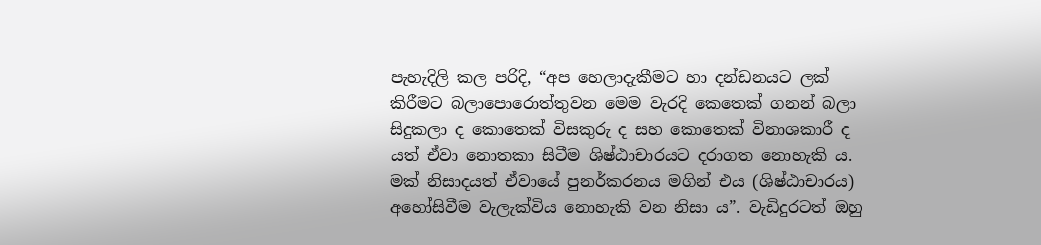පැහැදිලි කල පරිදි, “අප හෙලාදැකීමට හා දන්ඩනයට ලක් කිරීමට බලාපොරොත්තුවන මෙම වැරදි කෙතෙක් ගනන් බලා සිදුකලා ද කොතෙක් විසකුරු ද සහ කොතෙක් විනාශකාරී ද යත් ඒවා නොතකා සිටීම ශිෂ්ඨාචාරයට දරාගත නොහැකි ය. මක් නිසාදයත් ඒවායේ පුනර්කරනය මගින් එය (ශිෂ්ඨාචාරය) අහෝසිවීම වැලැක්විය නොහැකි වන නිසා ය”. වැඩිදුරටත් ඔහු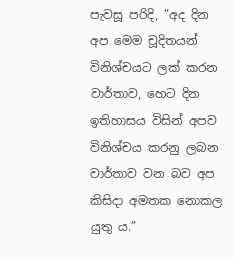පැවසූ පරිදි, ”අද දින අප මෙම චූදිතයන් විනිශ්චයට ලක් කරන වාර්තාව, හෙට දින ඉතිහාසය විසින් අපව විනිශ්චය කරනු ලබන වාර්තාව වන බව අප කිසිදා අමතක නොකල යුතු ය.”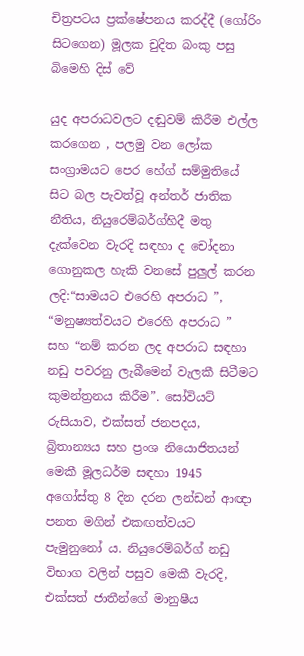චිත්‍රපටය ප්‍රක්ෂේපනය කරද්දී (ගෝරිං සිටගෙන) මූලක චුදිත බංකු පසු බිමෙහි දිස් වේ

යුද අපරාධවලට දඬුවම් කිරීම එල්ල කරගෙන , පලමු වන ලෝක සංග්‍රාමයට පෙර හේග් සම්මුතියේ සිට බල පැවත්වූ අන්තර් ජාතික නීතිය, නියුරෙම්බර්ග්හිදී මතු දැක්වෙන වැරදි සඳහා ද චෝදනා ගොනුකල හැකි වනසේ පුලුල් කරන ලදි:“සාමයට එරෙහි අපරාධ ”, “මනුෂ්‍යත්වයට එරෙහි අපරාධ ” සහ “නම් කරන ලද අපරාධ සඳහා නඩු පවරනු ලැබීමෙන් වැලකී සිටීමට කුමන්ත්‍රනය කිරීම”. සෝවියට් රුසියාව, එක්සත් ජනපදය, බ්‍රිතාන්‍යය සහ ප්‍රංශ නියොජිතයන් මෙකී මූලධර්ම සඳහා 1945 අගෝස්තු 8 දින දරන ලන්ඩන් ආඥා පනත මගින් එකඟත්වයට පැමුනුනෝ ය. නියුරෙම්බර්ග් නඩු විභාග වලින් පසුව මෙකී වැරදි, එක්සත් ජාතීන්ගේ මානුෂීය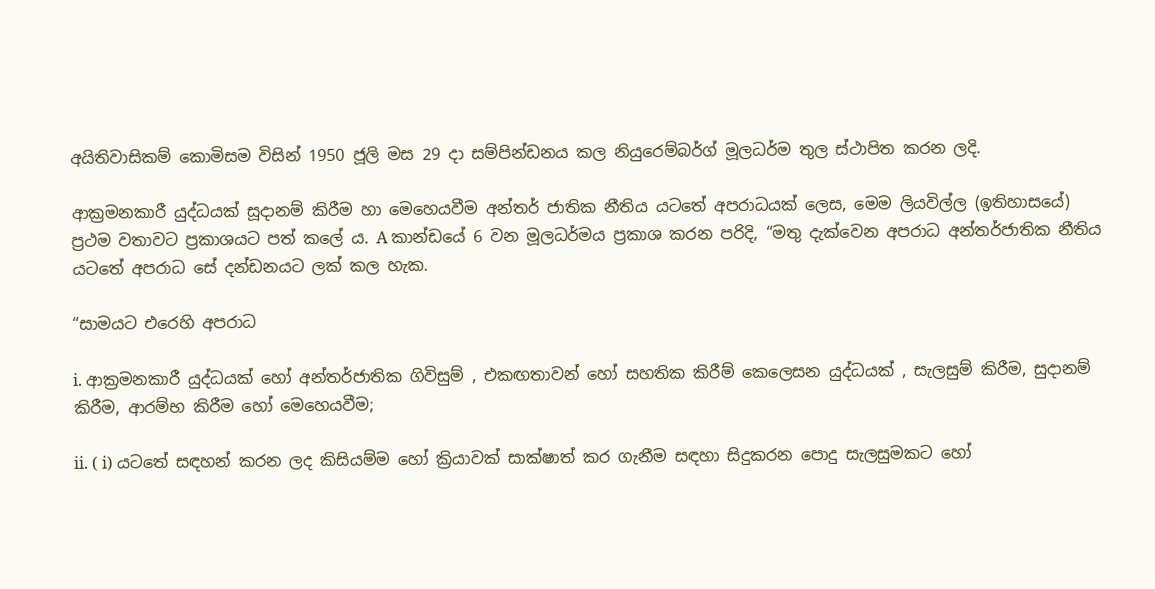අයිතිවාසිකම් කොමිසම විසින් 1950 ජූලි මස 29 දා සම්පින්ඩනය කල නියුරෙම්බර්ග් මූලධර්ම තුල ස්ථාපිත කරන ලදි.

ආක්‍රමනකාරී යුද්ධයක් සූදානම් කිරීම හා මෙහෙයවීම අන්තර් ජාතික නීතිය යටතේ අපරාධයක් ලෙස, මෙම ලියවිල්ල (ඉතිහාසයේ) ප්‍රථම වතාවට ප්‍රකාශයට පත් කලේ ය. A කාන්ඩයේ 6 වන මූලධර්මය ප්‍රකාශ කරන පරිදි, “මතු දැක්වෙන අපරාධ අන්තර්ජාතික නීතිය යටතේ අපරාධ සේ දන්ඩනයට ලක් කල හැක.

“සාමයට එරෙහි අපරාධ

i. ආක්‍රමනකාරී යුද්ධයක් හෝ අන්තර්ජාතික ගිවිසුම් , එකඟතාවන් හෝ සහතික කිරීම් කෙලෙසන යුද්ධයක් , සැලසුම් කිරීම, සුදානම් කිරීම, ආරම්භ කිරීම හෝ මෙහෙයවීම;

ii. ( i) යටතේ සඳහන් කරන ලද කිසියම්ම හෝ ක්‍රියාවක් සාක්ෂාත් කර ගැනීම සඳහා සිදුකරන පොදු සැලසුමකට හෝ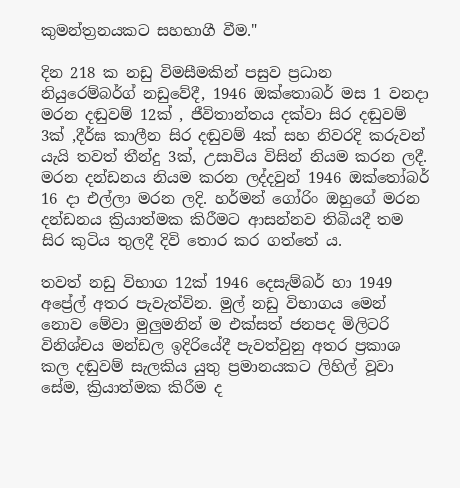කුමන්ත්‍රනයකට සහභාගී වීම."

දින 218 ක නඩු විමසීමකින් පසුව ප්‍රධාන නියුරෙම්බර්ග් නඩුවේදී, 1946 ඔක්තොබර් මස 1 වනදා මරන දඬුවම් 12ක් , ජීවිතාන්තය දක්වා සිර දඬුවම් 3ක් ,දීර්ඝ කාලීන සිර දඬුවම් 4ක් සහ නිවරදි කරුවන් යැයි තවත් තීන්දු 3ක්, උසාවිය විසින් නියම කරන ලදී. මරන දන්ඩනය නියම කරන ලද්දවුන් 1946 ඔක්තෝබර් 16 දා එල්ලා මරන ලදි. හර්මන් ගෝරිං ඔහුගේ මරන දන්ඩනය ක්‍රියාත්මක කිරීමට ආසන්නව තිබියදී තම සිර කුටිය තුලදී දිවි තොර කර ගත්තේ ය.

තවත් නඩු විභාග 12ක් 1946 දෙසැම්බර් හා 1949 අප්‍රේල් අතර පැවැත්වින. මුල් නඩු විභාගය මෙන් නොව මේවා මුලුමනින් ම එක්සත් ජනපද මිලිටරි විනිශ්චය මන්ඩල ඉදිරියේදී පැවත්වුනු අතර ප්‍රකාශ කල දඬුවම් සැලකිය යුතු ප්‍රමානයකට ලිහිල් වූවා සේම, ක්‍රියාත්මක කිරීම ද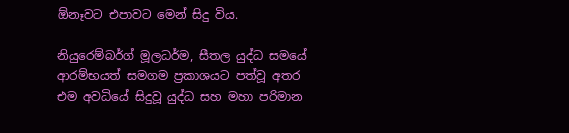ඕනෑවට එපාවට මෙන් සිදු විය.

නියුරෙම්බර්ග් මූලධර්ම, සීතල යුද්ධ සමයේ ආරම්භයත් සමගම ප්‍රකාශයට පත්වූ අතර එම අවධියේ සිදුවූ යුද්ධ සහ මහා පරිමාන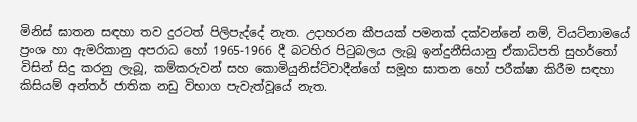මිනිස් ඝාතන සඳහා තව දුරටත් පිලිපැද්දේ නැත. උදාහරන කීපයක් පමනක් දක්වන්නේ නම්, වියට්නාමයේ ප්‍රංශ හා ඇමරිකානු අපරාධ හෝ 1965-1966 දී බටහිර පිටුබලය ලැබූ ඉන්දුනීසියානු ඒකාධිපති සුහර්තෝ විසින් සිදු කරනු ලැබූ, කම්කරුවන් සහ කොමියුනිස්ට්වාදීන්ගේ සමූහ ඝාතන හෝ පරීක්ෂා කිරීම සඳහා කිසියම් අන්තර් ජාතික නඩු විභාග පැවැත්වූයේ නැත.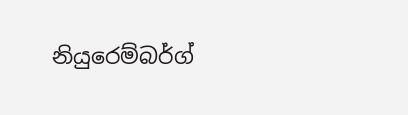නියුරෙම්බර්ග්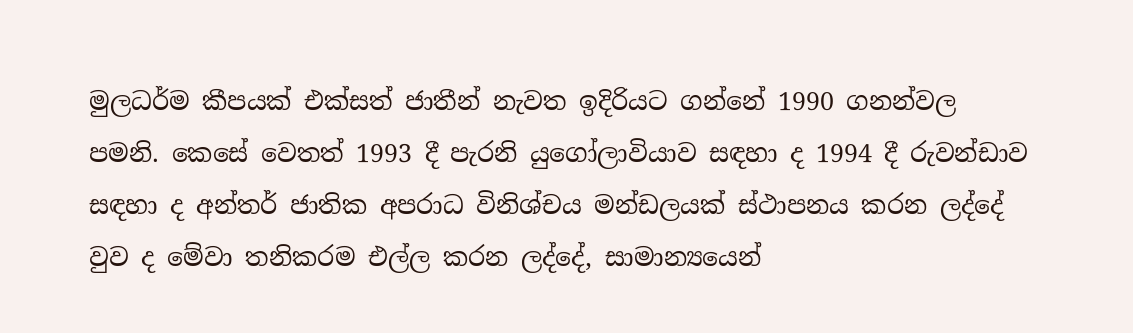මුලධර්ම කීපයක් එක්සත් ජාතීන් නැවත ඉදිරියට ගන්නේ 1990 ගනන්වල පමනි. කෙසේ වෙතත් 1993 දී පැරනි යුගෝලාවියාව සඳහා ද 1994 දී රුවන්ඩාව සඳහා ද අන්තර් ජාතික අපරාධ විනිශ්චය මන්ඩලයක් ස්ථාපනය කරන ලද්දේ වුව ද මේවා තනිකරම එල්ල කරන ලද්දේ, සාමාන්‍යයෙන්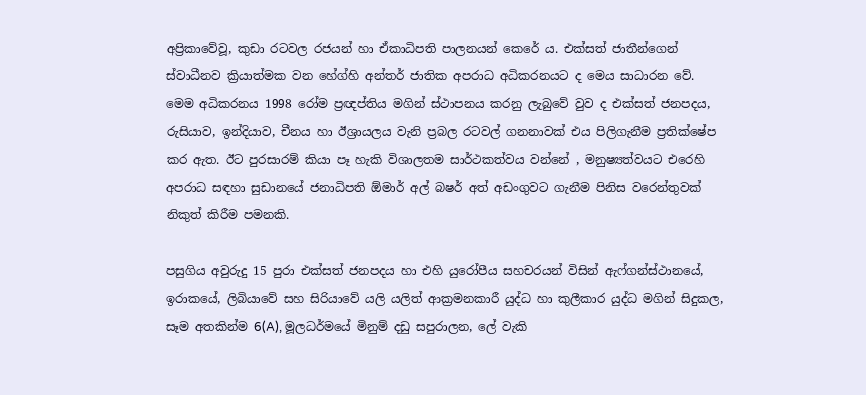අප්‍රිකාවේවූ, කුඩා රටවල රජයන් හා ඒකාධිපති පාලනයන් කෙරේ ය. එක්සත් ජාතීන්ගෙන් ස්වාධීනව ක්‍රියාත්මක වන හේග්හි අන්තර් ජාතික අපරාධ අධිකරනයට ද මෙය සාධාරන වේ. මෙම අධිකරනය 1998 රෝම ප්‍රඥප්තිය මගින් ස්ථාපනය කරනු ලැබුවේ වුව ද එක්සත් ජනපදය, රුසියාව, ඉන්දියාව, චීනය හා ඊශ්‍රායලය වැනි ප්‍රබල රටවල් ගනනාවක් එය පිලිගැනීම ප්‍රතික්ෂේප කර ඇත. ඊට පුරසාරම් කියා පෑ හැකි විශාලතම සාර්ථකත්වය වන්නේ , මනුෂ්‍යත්වයට එරෙහි අපරාධ සඳහා සුඩානයේ ජනාධිපති ඕමාර් අල් බෂර් අත් අඩංගුවට ගැනීම පිනිස වරෙන්තුවක් නිකුත් කිරීම පමනකි.

පසුගිය අවුරුදු 15 පුරා එක්සත් ජනපදය හා එහි යුරෝපීය සහචරයන් විසින් ඇෆ්ගන්ස්ථානයේ, ඉරාකයේ, ලිබියාවේ සහ සිරියාවේ යලි යලිත් ආක්‍රමනකාරී යුද්ධ හා කුලීකාර යුද්ධ මගින් සිදුකල, සෑම අතකින්ම 6(A), මූලධර්මයේ මිනුම් දඩු සපුරාලන, ලේ වැකි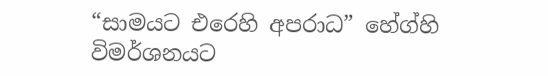“සාමයට එරෙහි අපරාධ” හේග්හි විමර්ශනයට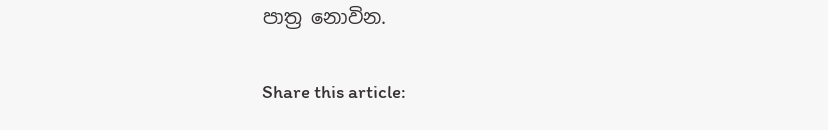පාත්‍ර නොවින.

Share this article: